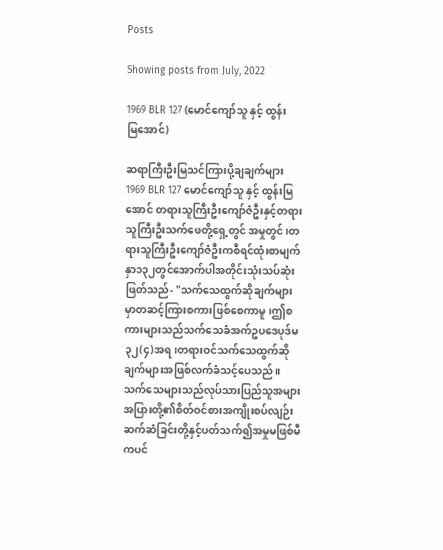Posts

Showing posts from July, 2022

1969 BLR 127 (မောင်ကျော်သူ နှင့် ထွန်းမြအောင်)

ဆရာကြီးဦးမြသင်ကြားပို့ချချက်များ 1969 BLR 127 မောင်ကျော်သူ နှင့် ထွန်းမြအောင် တရားသူကြီးဦးကျော်ဇံဦးနှင့်တရားသူကြီးဦးသက်ဖေတို့ရှေ့တွင် အမှုတွင်၊တရားသူကြီးဦးကျော်ဇံဦးကစီရင်ထုံးစာမျက်နှာ၁၃၂တွင်အောက်ပါအတိုင်းသုံးသပ်ဆုံးဖြတ်သည်- "သက်သေထွက်ဆိုချက်များမှာတဆင့်ကြားစကားဖြစ်စေကာမူ၊ဤစကားများသည်သက်သေခံအက်ဥပဒေပုဒ်မ၃၂(၄)အရ၊တရားဝင်သက်သေထွက်ဆိုချက်များအဖြစ်လက်ခံသင့်ပေသည်။သက်သေများသည်လုပ်သားပြည်သူအများအပြားတို့၏စိတ်ဝင်စားအကျိုးစပ်လျဉ်းဆက်ဆံခြင်းတို့နှင့်ပတ်သက်၍အမှုမဖြစ်မီကပင်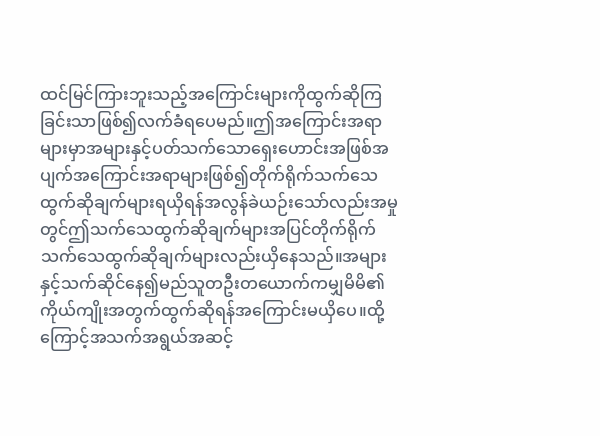ထင်မြင်ကြားဘူးသည့်အကြောင်းများကိုထွက်ဆိုကြခြင်းသာဖြစ်၍လက်ခံရပေမည်။ဤအကြောင်းအရာများမှာအများနှင့်ပတ်သက်သောရှေးဟောင်းအဖြစ်အပျက်အကြောင်းအရာများဖြစ်၍တိုက်ရိုက်သက်သေထွက်ဆိုချက်များရယှိရန်အလွန်ခဲယဉ်းသော်လည်းအမှုတွင်ဤသက်သေထွက်ဆိုချက်များအပြင်တိုက်ရိုက်သက်သေထွက်ဆိုချက်များလည်းယှိနေသည်။အများနှင့်သက်ဆိုင်နေ၍မည်သူတဦးတယောက်ကမျှမိမိ၏ကိုယ်ကျိုးအတွက်ထွက်ဆိုရန်အကြောင်းမယှိပေ။ထို့ကြောင့်အသက်အရွယ်အဆင့်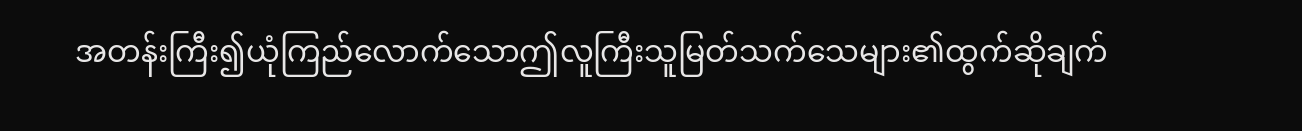အတန်းကြီး၍ယုံကြည်လောက်သောဤလူကြီးသူမြတ်သက်သေများ၏ထွက်ဆိုချက်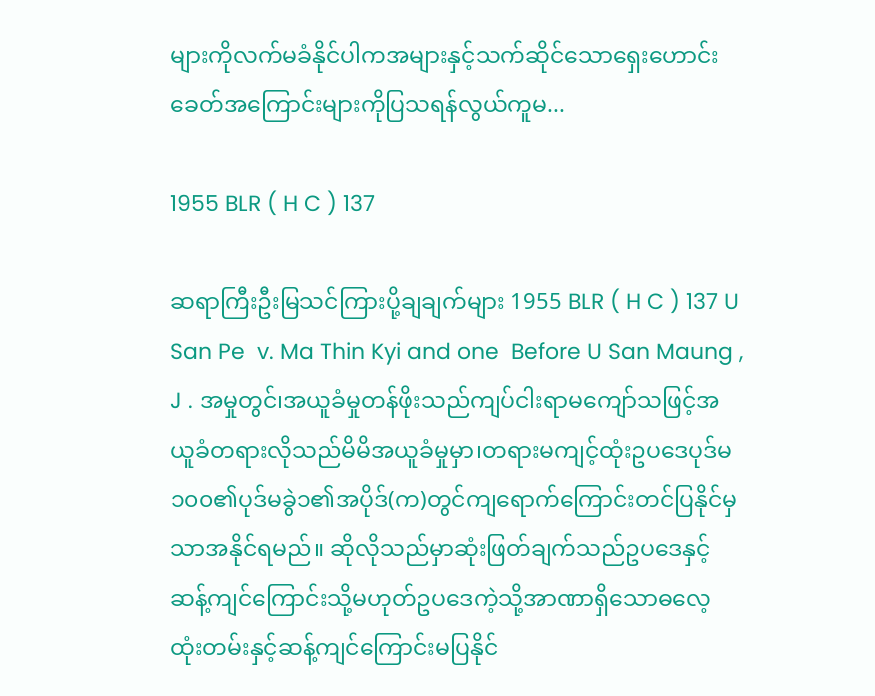များကိုလက်မခံနိုင်ပါကအများနှင့်သက်ဆိုင်သောရှေးဟောင်းခေတ်အကြောင်းများကိုပြသရန်လွယ်ကူမ...

1955 BLR ( H C ) 137

ဆရာကြီးဦးမြသင်ကြားပို့ချချက်များ 1955 BLR ( H C ) 137 U San Pe  v. Ma Thin Kyi and one  Before U San Maung , J . အမှုတွင်၊အယူခံမှုတန်ဖိုးသည်ကျပ်ငါးရာမကျော်သဖြင့်အယူခံတရားလိုသည်မိမိအယူခံမှုမှာ၊တရားမကျင့်ထုံးဥပဒေပုဒ်မ၁၀၀၏ပုဒ်မခွဲ၁၏အပိုဒ်(က)တွင်ကျရောက်ကြောင်းတင်ပြနိုင်မှသာအနိုင်ရမည်။ ဆိုလိုသည်မှာဆုံးဖြတ်ချက်သည်ဥပဒေနှင့်ဆန့်ကျင်ကြောင်းသို့မဟုတ်ဥပဒေကဲ့သို့အာဏာရှိသောဓလေ့ထုံးတမ်းနှင့်ဆန့်ကျင်ကြောင်းမပြနိုင်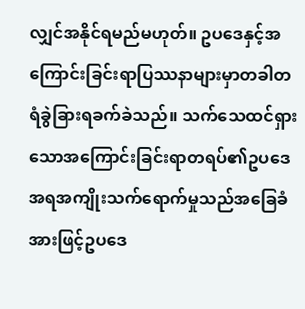လျှင်အနိုင်ရမည်မဟုတ်။ ဥပဒေနှင့်အကြောင်းခြင်းရာပြဿနာများမှာတခါတရံခွဲခြားရခက်ခဲသည်။ သက်သေထင်ရှားသောအကြောင်းခြင်းရာတရပ်၏ဥပဒေအရအကျိုးသက်ရောက်မှုသည်အခြေခံအားဖြင့်ဥပဒေ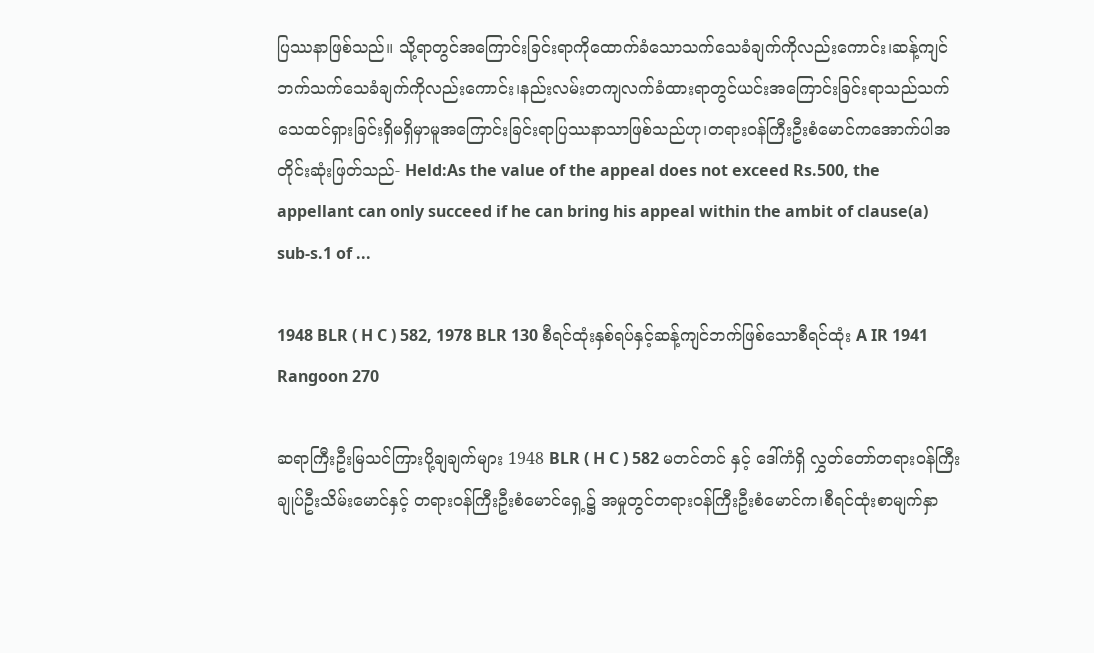ပြဿနာဖြစ်သည်။ သို့ရာတွင်အကြောင်းခြင်းရာကိုထောက်ခံသောသက်သေခံချက်ကိုလည်းကောင်း၊ဆန့်ကျင်ဘက်သက်သေခံချက်ကိုလည်းကောင်း၊နည်းလမ်းတကျလက်ခံထားရာတွင်ယင်းအကြောင်းခြင်းရာသည်သက်သေထင်ရှားခြင်းရှိမရှိမှာမူအကြောင်းခြင်းရာပြဿနာသာဖြစ်သည်ဟု၊တရားဝန်ကြီးဦးစံမောင်ကအောက်ပါအတိုင်းဆုံးဖြတ်သည်- Held:As the value of the appeal does not exceed Rs.500, the appellant can only succeed if he can bring his appeal within the ambit of clause(a) sub-s.1 of ...

1948 BLR ( H C ) 582, 1978 BLR 130 စီရင်ထုံးနှစ်ရပ်နှင့်ဆန့်ကျင်ဘက်ဖြစ်သောစီရင်ထုံး A IR 1941 Rangoon 270

ဆရာကြီးဦးမြသင်ကြားပို့ချချက်များ 1948 BLR ( H C ) 582 မတင်တင် နှင့် ဒေါ်ကံရှိ လွှတ်တော်တရားဝန်ကြီးချုပ်ဦးသိမ်းမောင်နှင့် တရားဝန်ကြီးဦးစံမောင်ရှေ့၌ အမှုတွင်တရားဝန်ကြီးဦးစံမောင်က၊စီရင်ထုံးစာမျက်နှာ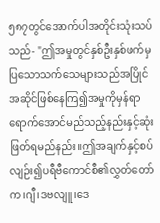၅၈၇တွင်အောက်ပါအတိုင်းသုံးသပ်သည်- "ဤအမှုတွင်နှစ်ဦးနှစ်ဖက်မှပြသောသက်သေများသည်အပြိုင်အဆိုင်ဖြစ်နေကြ၍အမှုကိုမှန်ရာရောက်အောင်မည်သည့်နည်းနှင့်ဆုံးဖြတ်ရမည်နည်း။ဤအချက်နှင့်စပ်လျဉ်း၍ပရီဗီကောင်စီ၏လွှတ်တော်က၊ဂျီ၊ဒဗလျူ၊ဒေ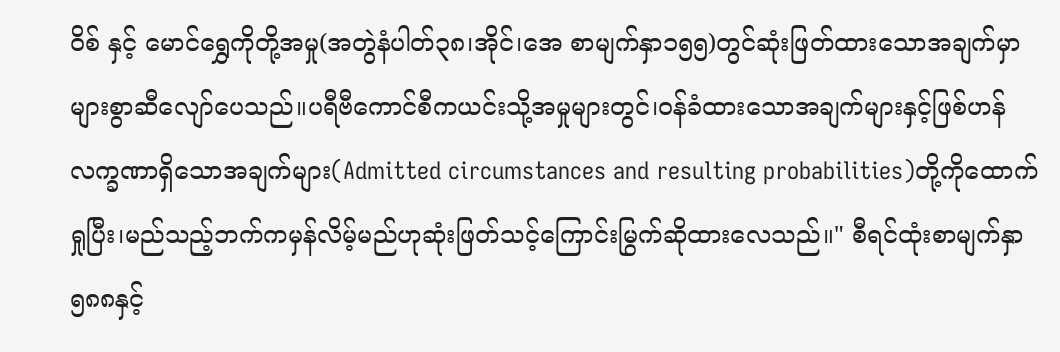ဝိစ် နှင့် မောင်ရွှေကိုတို့အမှု(အတွဲနံပါတ်၃၈၊အိုင်၊အေ စာမျက်နှာ၁၅၅)တွင်ဆုံးဖြတ်ထားသောအချက်မှာများစွာဆီလျော်ပေသည်။ပရီဗီကောင်စီကယင်းသို့အမှုများတွင်၊ဝန်ခံထားသောအချက်များနှင့်ဖြစ်ဟန်လက္ခဏာရှိသောအချက်များ(Admitted circumstances and resulting probabilities)တို့ကိုထောက်ရှုပြီး၊မည်သည့်ဘက်ကမှန်လိမ့်မည်ဟုဆုံးဖြတ်သင့်ကြောင်းမြွက်ဆိုထားလေသည်။" စီရင်ထုံးစာမျက်နှာ၅၈၈နှင့်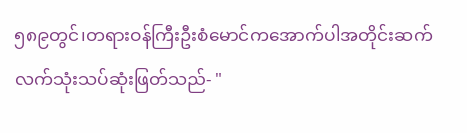၅၈၉တွင်၊တရားဝန်ကြီးဦးစံမောင်ကအောက်ပါအတိုင်းဆက်လက်သုံးသပ်ဆုံးဖြတ်သည်- "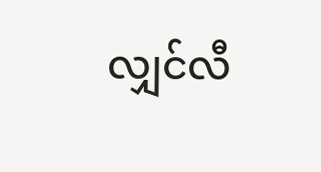လျှင်လီ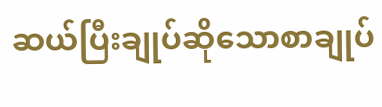ဆယ်ပြီးချုပ်ဆိုသောစာချုပ်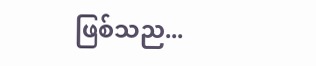ဖြစ်သည...